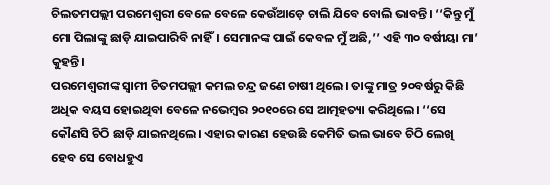ଚିଲତମପଲ୍ଲୀ ପରମେଶ୍ୱରୀ ବେଳେ ବେଳେ କେଉଁଆଡ଼େ ଚାଲି ଯିବେ ବୋଲି ଭାବନ୍ତି। ‘‘କିନ୍ତୁ ମୁଁ ମୋ ପିଲାଙ୍କୁ ଛାଡ଼ି ଯାଇପାରିବି ନାହିଁ। ସେମାନଙ୍କ ପାଇଁ କେବଳ ମୁଁ ଅଛି,’’ ଏହି ୩୦ ବର୍ଷୀୟା ମା’ କୁହନ୍ତି।
ପରମେଶ୍ୱରୀଙ୍କ ସ୍ୱାମୀ ଚିତମପଲ୍ଲୀ କମଲ ଚନ୍ଦ୍ର ଜଣେ ଚାଷୀ ଥିଲେ। ତାଙ୍କୁ ମାତ୍ର ୨୦ବର୍ଷରୁ କିଛି ଅଧିକ ବୟସ ହୋଇଥିବା ବେଳେ ନଭେମ୍ବର ୨୦୧୦ରେ ସେ ଆତ୍ମହତ୍ୟା କରିଥିଲେ। ‘‘ସେ କୌଣସି ଚିଠି ଛାଡ଼ି ଯାଇନଥିଲେ। ଏହାର କାରଣ ହେଉଛି କେମିତି ଭଲ ଭାବେ ଚିଠି ଲେଖି ହେବ ସେ ବୋଧହୁଏ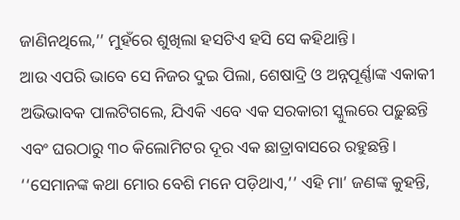ଜାଣିନଥିଲେ,’’ ମୁହଁରେ ଶୁଖିଲା ହସଟିଏ ହସି ସେ କହିଥାନ୍ତି।
ଆଉ ଏପରି ଭାବେ ସେ ନିଜର ଦୁଇ ପିଲା, ଶେଷାଦ୍ରି ଓ ଅନ୍ନପୂର୍ଣ୍ଣାଙ୍କ ଏକାକୀ ଅଭିଭାବକ ପାଲଟିଗଲେ, ଯିଏକି ଏବେ ଏକ ସରକାରୀ ସ୍କୁଲରେ ପଢ଼ୁଛନ୍ତି ଏବଂ ଘରଠାରୁ ୩୦ କିଲୋମିଟର ଦୂର ଏକ ଛାତ୍ରାବାସରେ ରହୁଛନ୍ତି। ‘‘ସେମାନଙ୍କ କଥା ମୋର ବେଶି ମନେ ପଡ଼ିଥାଏ,’’ ଏହି ମା’ ଜଣଙ୍କ କୁହନ୍ତି,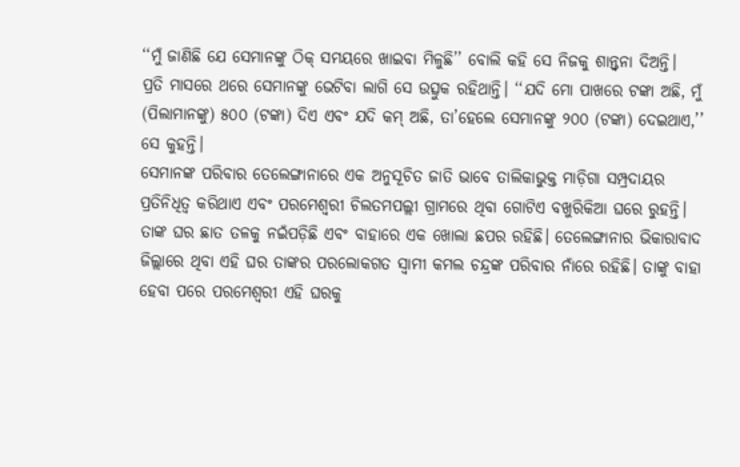‘‘ମୁଁ ଜାଣିଛି ଯେ ସେମାନଙ୍କୁ ଠିକ୍ ସମୟରେ ଖାଇବା ମିଳୁଛି’’ ବୋଲି କହି ସେ ନିଜକୁ ଶାନ୍ତ୍ୱନା ଦିଅନ୍ତି।
ପ୍ରତି ମାସରେ ଥରେ ସେମାନଙ୍କୁ ଭେଟିବା ଲାଗି ସେ ଉତ୍ସୁକ ରହିଥାନ୍ତି। ‘‘ଯଦି ମୋ ପାଖରେ ଟଙ୍କା ଅଛି, ମୁଁ (ପିଲାମାନଙ୍କୁ) ୫୦୦ (ଟଙ୍କା) ଦିଏ ଏବଂ ଯଦି କମ୍ ଅଛି, ତା’ହେଲେ ସେମାନଙ୍କୁ ୨୦୦ (ଟଙ୍କା) ଦେଇଥାଏ,’’ ସେ କୁହନ୍ତି।
ସେମାନଙ୍କ ପରିବାର ତେଲେଙ୍ଗାନାରେ ଏକ ଅନୁସୂଚିତ ଜାତି ଭାବେ ତାଲିକାଭୁକ୍ତ ମାଡ଼ିଗା ସମ୍ପ୍ରଦାୟର ପ୍ରତିନିଧିତ୍ୱ କରିଥାଏ ଏବଂ ପରମେଶ୍ୱରୀ ଚିଲତମପଲ୍ଲୀ ଗ୍ରାମରେ ଥିବା ଗୋଟିଏ ବଖୁରିକିଆ ଘରେ ରୁହନ୍ତି। ତାଙ୍କ ଘର ଛାତ ତଳକୁ ନଇଁପଡ଼ିଛି ଏବଂ ବାହାରେ ଏକ ଖୋଲା ଛପର ରହିଛି। ତେଲେଙ୍ଗାନାର ଭିକାରାବାଦ ଜିଲ୍ଲାରେ ଥିବା ଏହି ଘର ତାଙ୍କର ପରଲୋକଗତ ସ୍ୱାମୀ କମଲ ଚନ୍ଦ୍ରଙ୍କ ପରିବାର ନାଁରେ ରହିଛି। ତାଙ୍କୁ ବାହା ହେବା ପରେ ପରମେଶ୍ୱରୀ ଏହି ଘରକୁ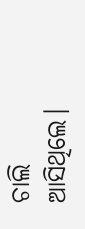ଚାଲି ଆସିଥିଲେ।